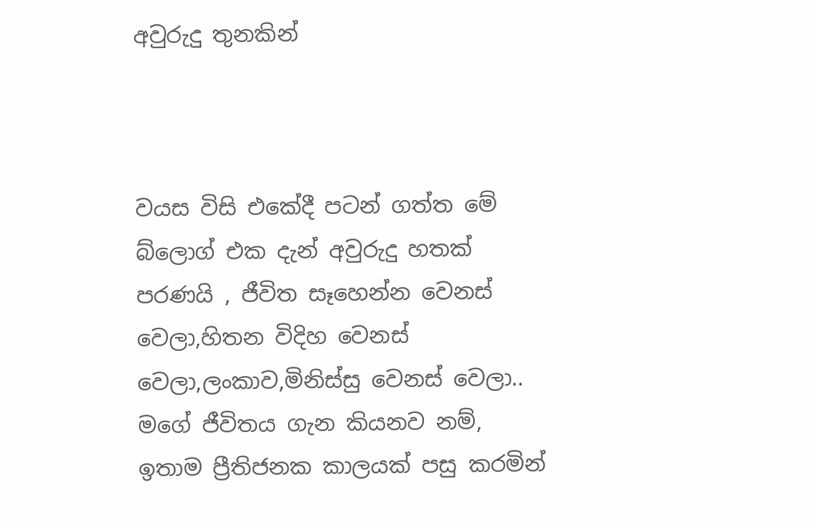අවුරුදු තුනකින්



වයස විසි එකේදී පටන් ගත්ත මේ බ්ලොග් එක දැන් අවුරුදු හතක් පරණයි , ජීවිත සෑහෙන්න වෙනස් වෙලා,හිතන විදිහ වෙනස් වෙලා,ලංකාව,මිනිස්සු වෙනස් වෙලා..
මගේ ජීවිතය ගැන කියනව නම්, ඉතාම ප්‍රීතිජනක කාලයක් පසු කරමින්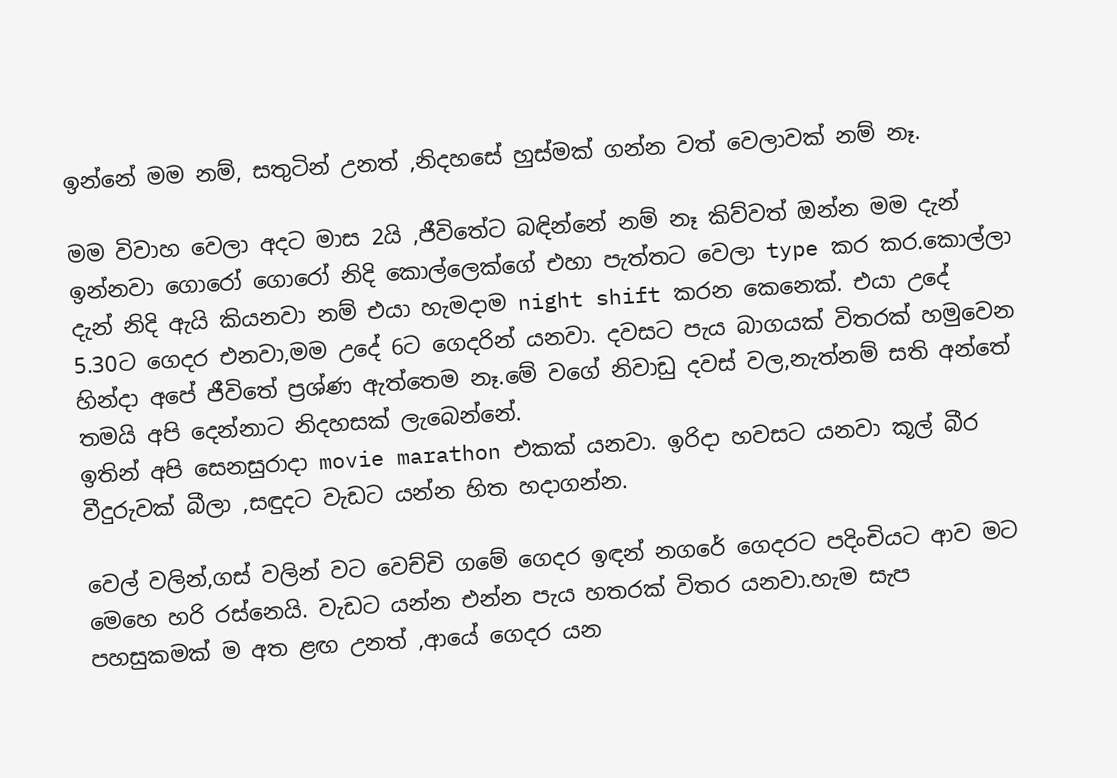ඉන්නේ මම නම්, සතුටින් උනත් ,නිදහසේ හුස්මක් ගන්න වත් වෙලාවක් නම් නෑ.

මම විවාහ වෙලා අදට මාස 2යි ,ජීවිතේට බඳින්නේ නම් නෑ කිව්වත් ඔන්න මම දැන් ඉන්නවා ගොරෝ ගොරෝ නිදි කොල්ලෙක්ගේ එහා පැත්තට වෙලා type කර කර.කොල්ලා දැන් නිදි ඇයි කියනවා නම් එයා හැමදාම night shift කරන කෙනෙක්. එයා උදේ 5.30ට ගෙදර එනවා,මම උදේ 6ට ගෙදරින් යනවා. දවසට පැය බාගයක් විතරක් හමුවෙන හින්දා අපේ ජීවිතේ ප්‍රශ්ණ ඇත්තෙම නෑ.මේ වගේ නිවාඩු දවස් වල,නැත්නම් සති අන්තේ තමයි අපි දෙන්නාට නිදහසක් ලැබෙන්නේ.
ඉතින් අපි සෙනසුරාදා movie marathon එකක් යනවා. ඉරිදා හවසට යනවා කූල් බීර වීදුරුවක් බීලා ,සඳුදට වැඩට යන්න හිත හදාගන්න.

වෙල් වලින්,ගස් වලින් වට වෙච්චි ගමේ ගෙදර ඉඳන් නගරේ ගෙදරට පදිංචියට ආව මට මෙහෙ හරි රස්නෙයි. වැඩට යන්න එන්න පැය හතරක් විතර යනවා.හැම සැප පහසුකමක් ම අත ළඟ උනත් ,ආයේ ගෙදර යන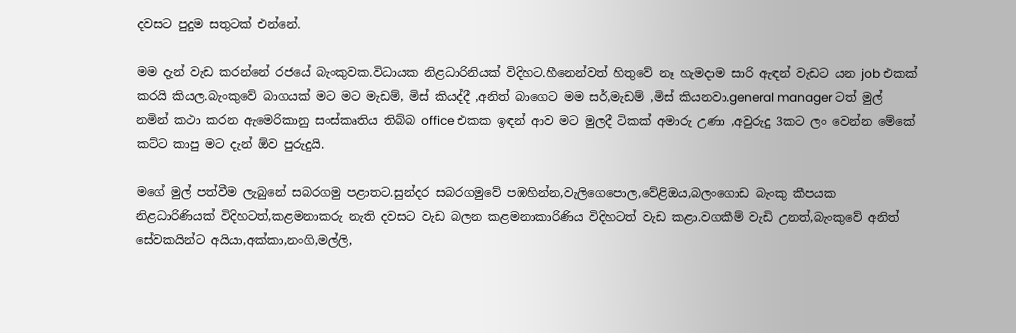දවසට පුදුම සතුටක් එන්නේ.

මම දැන් වැඩ කරන්නේ රජයේ බැංකුවක.විධායක නිළධාරිනියක් විදිහට.හීනෙන්වත් හිතුවේ නෑ හැමදාම සාරි ඇඳන් වැඩට යන job එකක් කරයි කියල.බැංකුවේ බාගයක් මට මට මැඩම්, මිස් කියද්දී ,අනිත් බාගෙට මම සර්,මැඩම් ,මිස් කියනවා.general manager ටත් මුල් නමින් කථා කරන ඇමෙරිකානු සංස්කෘතිය තිබ්බ office එකක ඉඳන් ආව මට මුලදී ටිකක් අමාරු උණා ,අවුරුදු 3කට ලං වෙන්න මේකේ කට්ට කාපු මට දැන් ඕව පුරුදුයි.

මගේ මුල් පත්වීම ලැබුනේ සබරගමු පළාතට.සුන්දර සබරගමුවේ පඹහින්න,වැලිගෙපොල,වේළිඔය,බලංගොඩ බැංකු කීපයක නිළධාරිණියක් විදිහටත්,කළමනාකරු නැති දවසට වැඩ බලන කළමනාකාරිණිය විදිහටත් වැඩ කළා.වගකීම් වැඩි උනත්,බැංකුවේ අනිත් සේවකයින්ට අයියා,අක්කා,නංගි,මල්ලි,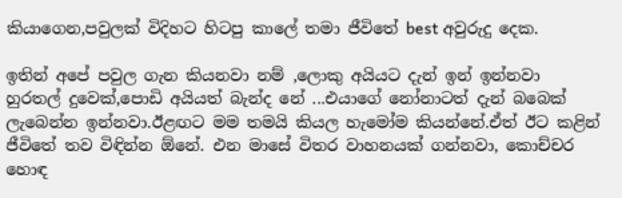කියාගෙන,පවුලක් විදිහට හිටපු කාලේ තමා ජීවිතේ best අවුරුදු දෙක.

ඉතින් අපේ පවුල ගැන කියනවා නම් ,ලොකු අයියට දැන් ඉන් ඉන්නවා හුරතල් දුවෙක්,පොඩි අයියත් බැන්ද නේ ...එයාගේ නෝනාටත් දැන් බබෙක් ලැබෙන්න ඉන්නවා.ඊළඟට මම තමයි කියල හැමෝම කියන්නේ.ඒත් ඊට කළින් ජීවිතේ තව විඳින්න ඕනේ. එන මාසේ විතර වාහනයක් ගන්නවා, කොච්චර හොඳ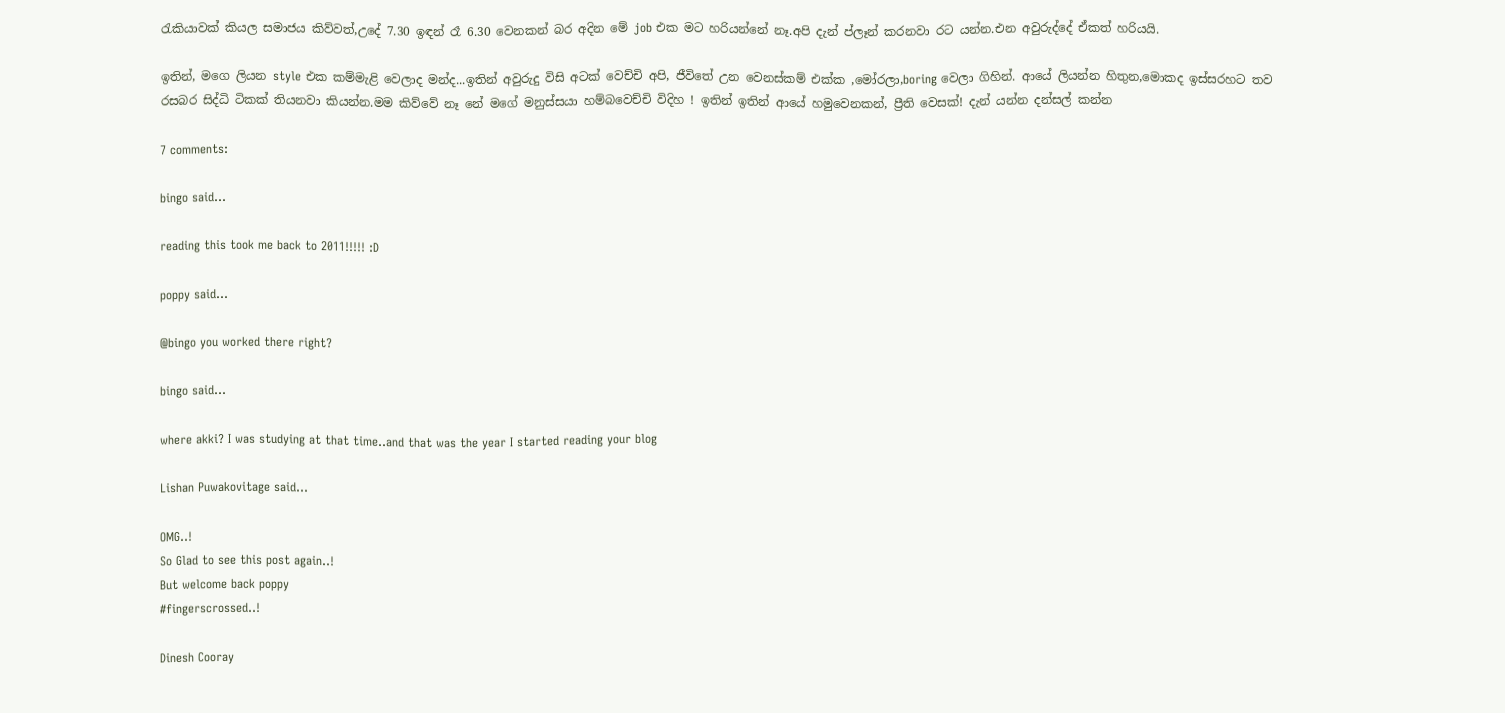රැකියාවක් කියල සමාජය කිව්වත්,උදේ 7.30 ඉඳන් රෑ 6.30 වෙනකන් බර අදින මේ job එක මට හරියන්නේ නෑ.අපි දැන් ප්ලෑන් කරනවා රට යන්න.එන අවුරුද්දේ ඒකත් හරියයි.

ඉතින්, මගෙ ලියන style එක කම්මැළි වෙලාද මන්ද...ඉතින් අවුරුදු විසි අටක් වෙච්චි අපි, ජීවිතේ උන වෙනස්කම් එක්ක ,මෝරලා,boring වෙලා ගිහින්. ආයේ ලියන්න හිතුන,මොකද ඉස්සරහට තව රසබර සිද්ධි ටිකක් තියනවා කියන්න.මම කිව්වේ නෑ නේ මගේ මනුස්සයා හම්බවෙච්චි විදිහ ! ඉතින් ඉතින් ආයේ හමුවෙනකන්, ප්‍රීති වෙසක්! දැන් යන්න දන්සල් කන්න

7 comments:

bingo said...

reading this took me back to 2011!!!!! :D

poppy said...

@bingo you worked there right?

bingo said...

where akki? I was studying at that time..and that was the year I started reading your blog

Lishan Puwakovitage said...

OMG..!
So Glad to see this post again..!
But welcome back poppy
#fingerscrossed..!

Dinesh Cooray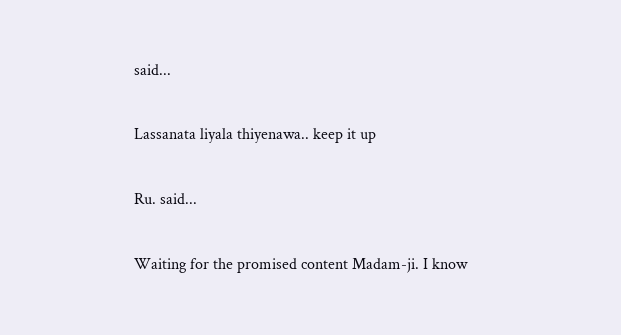said...

Lassanata liyala thiyenawa.. keep it up

Ru. said...

Waiting for the promised content Madam-ji. I know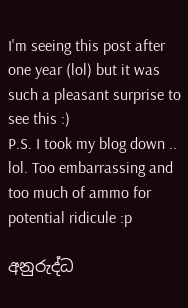I'm seeing this post after one year (lol) but it was such a pleasant surprise to see this :)
P.S. I took my blog down .. lol. Too embarrassing and too much of ammo for potential ridicule :p

අනුරුද්ධ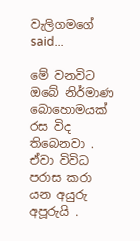වැලිගමගේ said...

මේ වනවිට ඔබේ නිර්මාණ බොහොමයක් රස විද තිබෙනවා . ඒවා විවිධ පරාස කරා යන අයුරු අපූරුයි .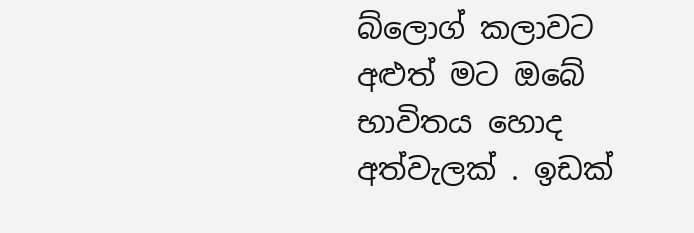බ්ලොග් කලාවට අළුත් මට ඔබේ භාවිතය හොද අත්වැලක් . ඉඩක්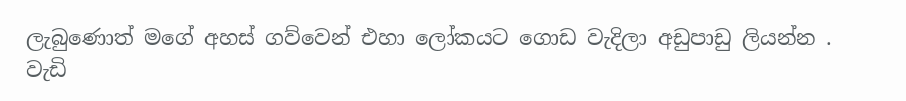ලැබුණොත් මගේ අහස් ගව්වෙන් එහා ලෝකයට ගොඩ වැදිලා අඩුපාඩු ලියන්න . වැඩි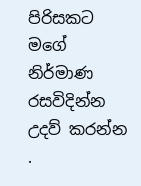පිරිසකට මගේ නිර්මාණ රසවිදින්න උදව් කරන්න .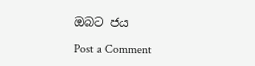ඔබට ජය

Post a Comment